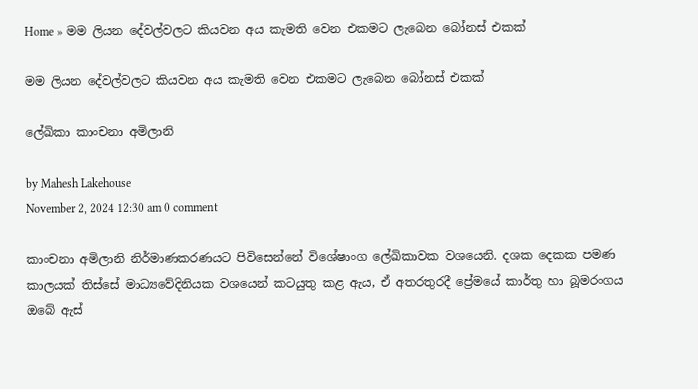Home » මම ලියන දේවල්වලට කියවන අය කැමති වෙන එකමට ලැබෙන බෝනස් එකක්

මම ලියන දේවල්වලට කියවන අය කැමති වෙන එකමට ලැබෙන බෝනස් එකක්

ලේඛිකා කාංචනා අමිලානි

by Mahesh Lakehouse
November 2, 2024 12:30 am 0 comment

කාංචනා අමිලානි නිර්මාණකරණයට පිවිසෙන්නේ විශේෂාංග ලේඛිකාවක වශයෙනි. දශක දෙකක පමණ කාලයක් තිස්සේ මාධ්‍යවේදිනියක වශයෙන් කටයුතු කළ ඇය, ඒ අතරතුරදී ප්‍රේමයේ කාර්තු හා බූමරංගය ඔබේ ඇස්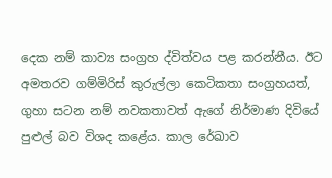දෙක නම් කාව්‍ය සංග්‍රහ ද්විත්වය පළ කරන්නීය. ඊට අමතරව ගම්මිරිස් කුරුල්ලා කෙටිකතා සංග්‍රහයත්, ගුහා සටන නම් නවකතාවත් ඇගේ නිර්මාණ දිවියේ පුළුල් බව විශද කළේය. කාල රේඛාව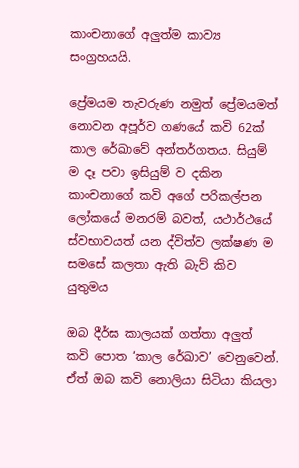කාංචනාගේ අලුත්ම කාව්‍ය සංග්‍රහයයි.

ප්‍රේමයම තැවරුණ නමුත් ප්‍රේමයමත් නොවන අපූර්ව ගණයේ කවි 62ක් කාල රේඛාවේ අන්තර්ගතය. සියුම් ම දෑ පවා ඉසියුම් ව දකින කාංචනාගේ කවි අගේ පරිකල්පන ලෝකයේ මනරම් බවත්, යථාර්ථයේ ස්වභාවයත් යන ද්විත්ව ලක්ෂණ ම සමසේ කලතා ඇති බැව් කිව යුතුමය

ඔබ දීර්ඝ කාලයක් ගත්තා අලුත් කවි පොත ‘කාල රේඛාව’ වෙනුවෙන්. ඒත් ඔබ කවි නොලියා සිටියා කියලා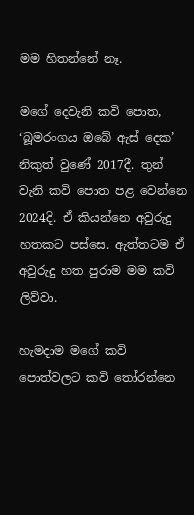මම හිතන්නේ නෑ.

මගේ දෙවැනි කවි පොත, ‘බූමරංගය ඔබේ ඇස් දෙක’ නිකුත් වුණේ 2017දී. තුන් වැනි කවි පොත පළ වෙන්නෙ 2024දි. ඒ කියන්නෙ අවුරුදු හතකට පස්සෙ. ඇත්තටම ඒ අවුරුදු හත පුරාම මම කවි ලිව්වා.

හැමදාම මගේ කවි පොත්වලට කවි තෝරන්නෙ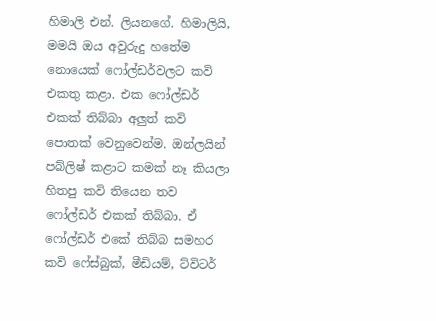හිමාලි එන්. ලියනගේ. හිමාලියි, මමයි ඔය අවුරුදු හතේම නොයෙක් ෆෝල්ඩර්වලට කවි එකතු කළා. එක ෆෝල්ඩර් එකක් තිබ්බා අලුත් කවි පොතක් වෙනුවෙන්ම. ඔන්ලයින් පබ්ලිෂ් කළාට කමක් නෑ කියලා හිතපු කවි තියෙන තව ෆෝල්ඩර් එකක් තිබ්බා. ඒ ෆෝල්ඩර් එකේ තිබ්බ සමහර කවි ෆේස්බුක්, මීඩියම්, ට්විටර්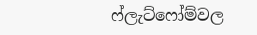ෆ්ලැට්ෆෝම්වල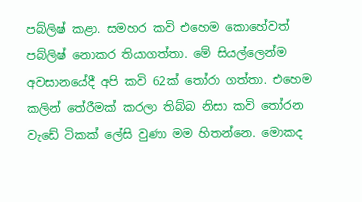පබ්ලිෂ් කළා. සමහර කවි එහෙම කොහේවත් පබ්ලිෂ් නොකර තියාගත්තා. මේ සියල්ලෙන්ම අවසානයේදී අපි කවි 62ක් තෝරා ගත්තා. එහෙම කලින් තේරීමක් කරලා තිබ්බ නිසා කවි තෝරන වැඩේ ටිකක් ලේසි වුණා මම හිතන්නෙ. මොකද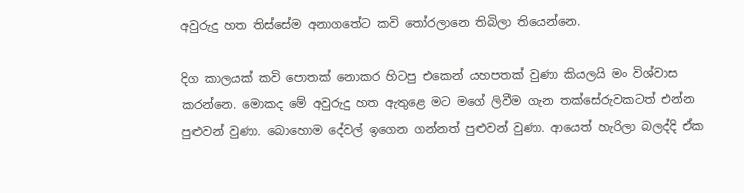අවුරුදු හත තිස්සේම අනාගතේට කවි තෝරලානෙ තිබිලා තියෙන්නෙ.

දිග කාලයක් කවි පොතක් නොකර හිටපු එකෙන් යහපතක් වුණා කියලයි මං විශ්වාස කරන්නෙ. මොකද මේ අවුරුදු හත ඇතුළෙ මට මගේ ලිවීම ගැන තක්සේරුවකටත් එන්න පුළුවන් වුණා. බොහොම දේවල් ඉගෙන ගන්නත් පුළුවන් වුණා. ආයෙත් හැරිලා බලද්දි ඒක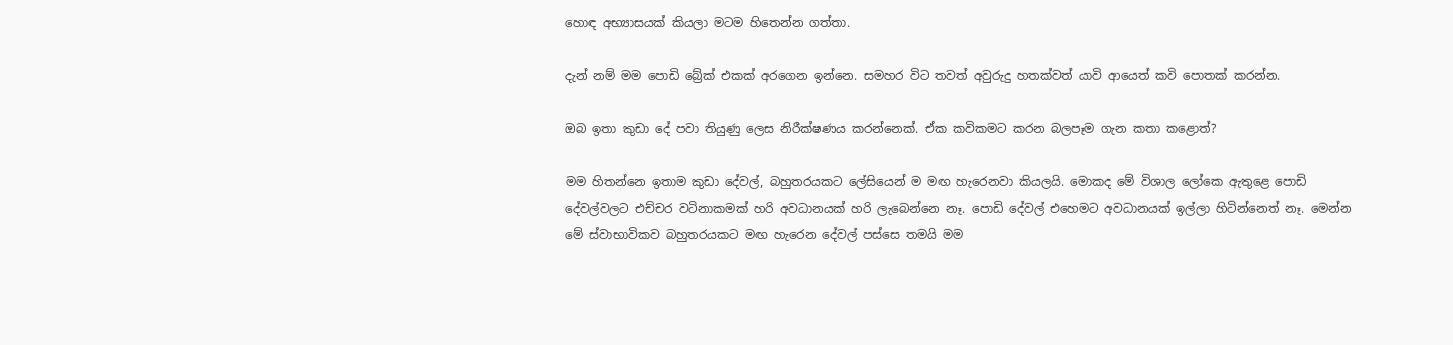හොඳ අභ්‍යාසයක් කියලා මටම හිතෙන්න ගත්තා.

දැන් නම් මම පොඩි බ්‍රේක් එකක් අරගෙන ඉන්නෙ. සමහර විට තවත් අවුරුදු හතක්වත් යාවි ආයෙත් කවි පොතක් කරන්න.

ඔබ ඉතා කුඩා දේ පවා තියුණු ලෙස නිරීක්ෂණය කරන්නෙක්. ඒක කවිකමට කරන බලපෑම ගැන කතා කළොත්?

මම හිතන්නෙ ඉතාම කුඩා දේවල්, බහුතරයකට ලේසියෙන් ම මඟ හැරෙනවා කියලයි. මොකද මේ විශාල ලෝකෙ ඇතුළෙ පොඩි දේවල්වලට එච්චර වටිනාකමක් හරි අවධානයක් හරි ලැබෙන්නෙ නෑ. පොඩි දේවල් එහෙමට අවධානයක් ඉල්ලා හිටින්නෙත් නෑ. මෙන්න මේ ස්වාභාවිකව බහුතරයකට මඟ හැරෙන දේවල් පස්සෙ තමයි මම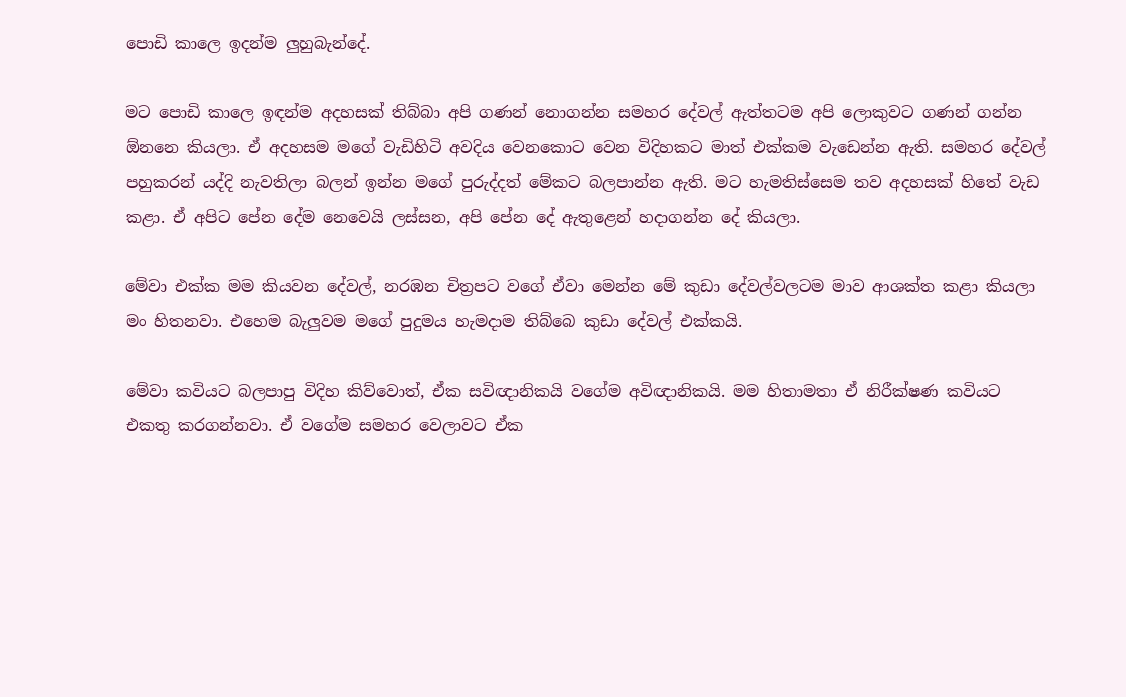පොඩි කාලෙ ඉදන්ම ලුහුබැන්දේ.

මට පොඩි කාලෙ ඉඳන්ම අදහසක් තිබ්බා අපි ගණන් නොගන්න සමහර දේවල් ඇත්තටම අපි ලොකුවට ගණන් ගන්න ඕනනෙ කියලා. ඒ අදහසම මගේ වැඩිහිටි අවදිය වෙනකොට වෙන විදිහකට මාත් එක්කම වැඩෙන්න ඇති. සමහර දේවල් පහුකරන් යද්දි නැවතිලා බලන් ඉන්න මගේ පුරුද්දත් මේකට බලපාන්න ඇති. මට හැමතිස්සෙම තව අදහසක් හිතේ වැඩ කළා. ඒ අපිට පේන දේම නෙවෙයි ලස්සන, අපි පේන දේ ඇතුළෙන් හදාගන්න දේ කියලා.

මේවා එක්ක මම කියවන දේවල්, නරඹන චිත්‍රපට වගේ ඒවා මෙන්න මේ කුඩා දේවල්වලටම මාව ආශක්ත කළා කියලා මං හිතනවා. එහෙම බැලුවම මගේ පුදුමය හැමදාම තිබ්බෙ කුඩා දේවල් එක්කයි.

මේවා කවියට බලපාපු විදිහ කිව්වොත්, ඒක සවිඥානිකයි වගේම අවිඥානිකයි. මම හිතාමතා ඒ නිරීක්ෂණ කවියට එකතු කරගන්නවා. ඒ වගේම සමහර වෙලාවට ඒක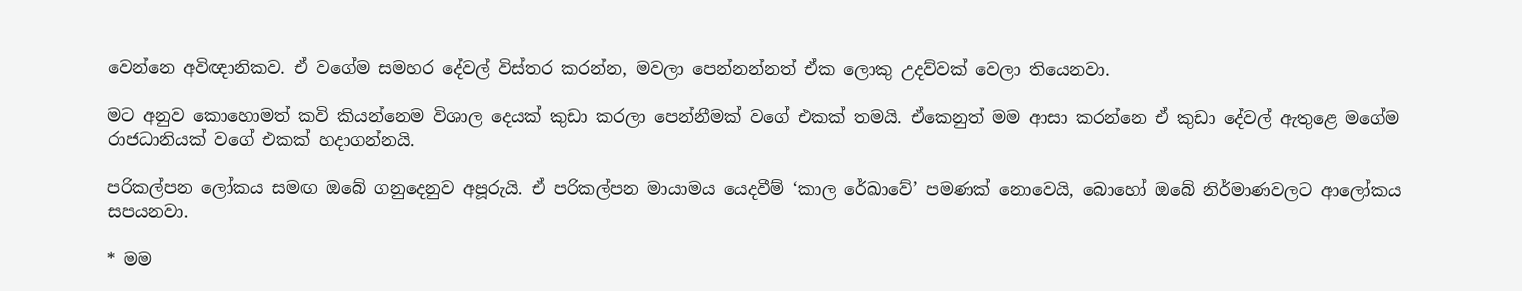වෙන්නෙ අවිඥානිකව. ඒ වගේම සමහර දේවල් විස්තර කරන්න, මවලා පෙන්නන්නත් ඒක ලොකු උදව්වක් වෙලා තියෙනවා.

මට අනුව කොහොමත් කවි කියන්නෙම විශාල දෙයක් කුඩා කරලා පෙන්නීමක් වගේ එකක් තමයි. ඒකෙනුත් මම ආසා කරන්නෙ ඒ කුඩා දේවල් ඇතුළෙ මගේම රාජධානියක් වගේ එකක් හදාගන්නයි.

පරිකල්පන ලෝකය සමඟ ඔබේ ගනුදෙනුව අපූරුයි. ඒ පරිකල්පන මායාමය යෙදවීම් ‘කාල රේඛාවේ’ පමණක් නොවෙයි, බොහෝ ඔබේ නිර්මාණවලට ආලෝකය සපයනවා.

* මම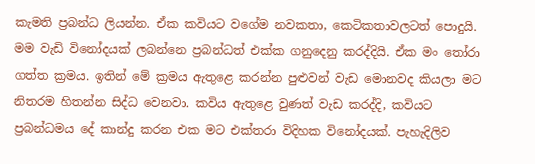කැමති ප්‍රබන්ධ ලියන්න. ඒක කවියට වගේම නවකතා, කෙටිකතාවලටත් පොදුයි. මම වැඩි විනෝදයක් ලබන්නෙ ප්‍රබන්ධත් එක්ක ගනුදෙනු කරද්දියි. ඒක මං තෝරා ගත්ත ක්‍රමය. ඉතින් මේ ක්‍රමය ඇතුළෙ කරන්න පුළුවන් වැඩ මොනවද කියලා මට නිතරම හිතන්න සිද්ධ වෙනවා. කවිය ඇතුළෙ වුණත් වැඩ කරද්දි, කවියට ප්‍රබන්ධමය දේ කාන්දු කරන එක මට එක්තරා විදිහක විනෝදයක්. පැහැදිලිව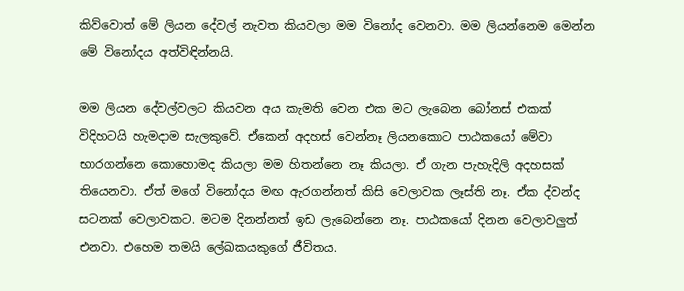කිව්වොත් මේ ලියන දේවල් නැවත කියවලා මම විනෝද වෙනවා. මම ලියන්නෙම මෙන්න මේ විනෝදය අත්විඳින්නයි.

මම ලියන දේවල්වලට කියවන අය කැමති වෙන එක මට ලැබෙන බෝනස් එකක් විදිහටයි හැමදාම සැලකුවේ. ඒකෙන් අදහස් වෙන්නෑ ලියනකොට පාඨකයෝ මේවා භාරගන්නෙ කොහොමද කියලා මම හිතන්නෙ නෑ කියලා. ඒ ගැන පැහැදිලි අදහසක් තියෙනවා. ඒත් මගේ විනෝදය මඟ ඇරගන්නත් කිසි වෙලාවක ලෑස්ති නෑ. ඒක ද්වන්ද සටනක් වෙලාවකට. මටම දිනන්නත් ඉඩ ලැබෙන්නෙ නෑ. පාඨකයෝ දිනන වෙලාවලුත් එනවා. එහෙම තමයි ලේඛකයකුගේ ජීවිතය.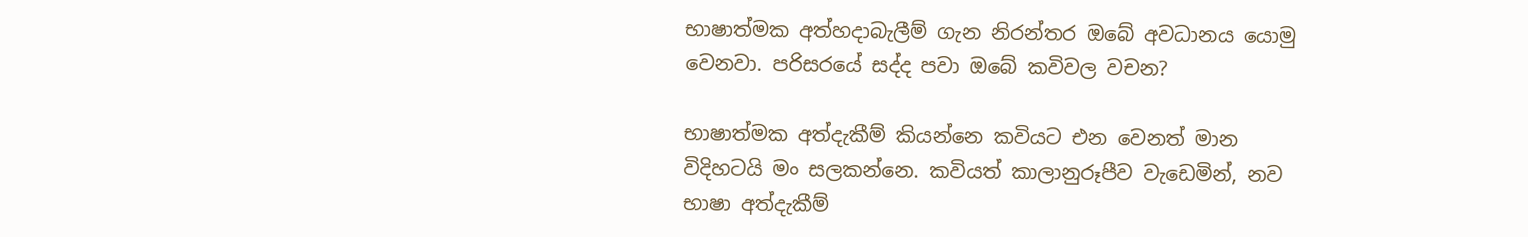භාෂාත්මක අත්හදාබැලීම් ගැන නිරන්තර ඔබේ අවධානය යොමු වෙනවා. පරිසරයේ සද්ද පවා ඔබේ කවිවල වචන?

භාෂාත්මක අත්දැකීම් කියන්නෙ කවියට එන වෙනත් මාන විදිහටයි ම‍ං සලකන්නෙ. කවියත් කාලානුරූපීව වැඩෙමින්, නව භාෂා අත්දැකීම්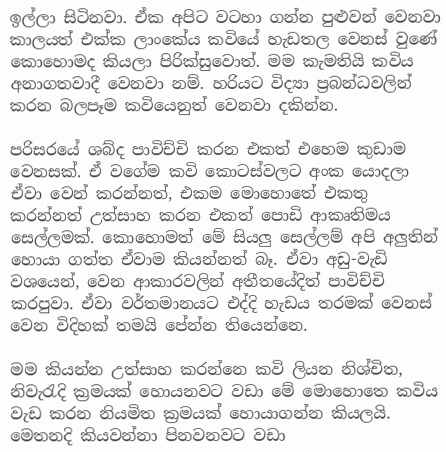ඉල්ලා සිටිනවා. ඒක අපිට වටහා ගන්න පුළුවන් වෙනවා කාලයත් එක්ක ලාංකේය කවියේ හැඩතල වෙනස් වුණේ කොහොමද කියලා පිරික්සුවොත්. මම කැමතියි කවිය අනාගතවාදී වෙනවා නම්. හරියට විද්‍යා ප්‍රබන්ධවලින් කරන බලපෑම කවියෙනුත් වෙනවා දකින්න.

පරිසරයේ ශබ්ද පාවිච්චි කරන එකත් එහෙම කුඩාම වෙනසක්. ඒ වගේම කවි කොටස්වලට අංක යොදලා ඒවා වෙන් කරන්නත්, එකම මොහොතේ එකතු කරන්නත් උත්සාහ කරන එකත් පොඩි ආකෘතිමය සෙල්ලමක්. කොහොමත් මේ සියලු සෙල්ලම් අපි අලුතින් හොයා ගත්ත ඒවාම කියන්නත් බෑ. ඒවා අඩු-වැඩි වශයෙන්, වෙන ආකාරවලින් අතීතයේදිත් පාවිච්චි කරපුවා. ඒවා වර්තමානයට එද්දි හැඩය තරමක් වෙනස් වෙන විදිහක් තමයි පේන්න තියෙන්නෙ.

මම කියන්න උත්සාහ කරන්නෙ කවි ලියන නිශ්චිත, නිවැරැදි ක්‍රමයක් හොයනවට වඩා මේ මොහොතෙ කවිය වැඩ කරන නියමිත ක්‍රමයක් හොයාගන්න කියලයි. මෙතනදි කියවන්නා පිනවනවට වඩා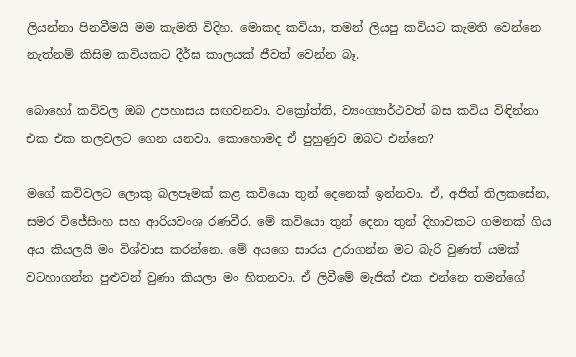ලියන්නා පිනවීමයි මම කැමති විදිහ. මොකද කවියා, තමන් ලියපු කවියට කැමති වෙන්නෙ නැත්නම් කිසිම කවියකට දීර්ඝ කාලයක් ජීවත් වෙන්න බෑ.

බොහෝ කවිවල ඔබ උපහාසය සඟවනවා. වක්‍රෝත්ති, ව්‍යංග්‍යාර්ථවත් බස කවිය විඳින්නා එක එක තලවලට ගෙන යනවා. කොහොමද ඒ පුහුණුව ඔබට එන්නෙ?

මගේ කවිවලට ලොකු බලපෑමක් කළ කවියො තුන් දෙනෙක් ඉන්නවා. ඒ, අජිත් තිලකසේන, සමර විජේසිංහ සහ ආරියව‍ංශ රණවීර. මේ කවියො තුන් දෙනා තුන් දිහාවකට ගමනක් ගිය අය කියලයි මං විශ්වාස කරන්නෙ. මේ අයගෙ සාරය උරාගන්න මට බැරි වුණත් යමක් වටහාගන්න පුළුවන් වුණා කියලා මං හිතනවා. ඒ ලිවීමේ මැජික් එක එන්නෙ තමන්ගේ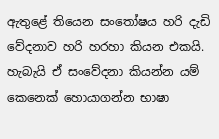ඇතුළේ තියෙන සංතෝෂය හරි දැඩි වේදනාව හරි හරහා කියන එකයි. හැබැයි ඒ සංවේදනා කියන්න යම් කෙනෙක් හොයාගන්න භාෂා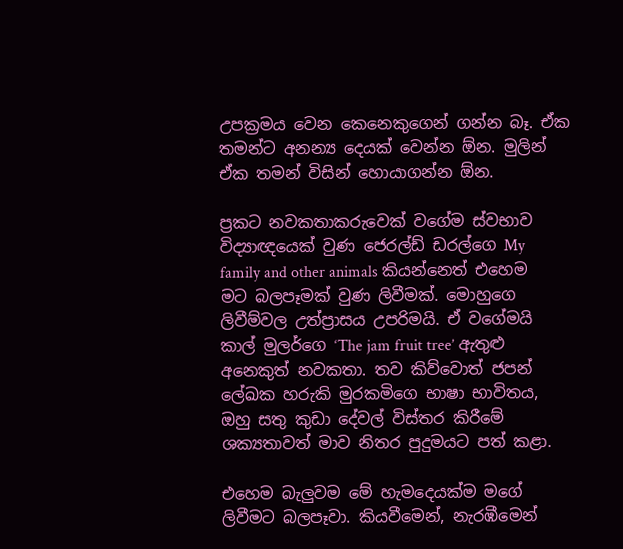උපක්‍රමය වෙන කෙනෙකුගෙන් ගන්න බෑ. ඒක තමන්ට අනන්‍ය දෙයක් වෙන්න ඕන. මුලින් ඒක තමන් විසින් හොයාගන්න ඕන.

ප්‍රකට නවකතාකරුවෙක් වගේම ස්වභාව විද්‍යාඥයෙක් වුණ ජෙරල්ඩ් ඩරල්ගෙ My family and other animals කියන්නෙත් එහෙම මට බලපෑමක් වුණ ලිවීමක්. මොහුගෙ ලිවීම්වල උත්ප්‍රාසය උපරිමයි. ඒ වගේමයි කාල් මුලර්ගෙ ‘The jam fruit tree’ ඇතුළු අනෙකුත් නවකතා. තව කිව්වොත් ජපන් ලේඛක හරුකි මුරකමිගෙ භා‍ෂා භාවිතය, ඔහු සතු කුඩා දේවල් විස්තර කිරීමේ ශක්‍යතාවත් මාව නිතර පුදුමයට පත් කළා.

එහෙම බැලුවම මේ හැමදෙයක්ම මගේ ලිවීමට බලපෑවා. කියවීමෙන්, නැරඹීමෙන්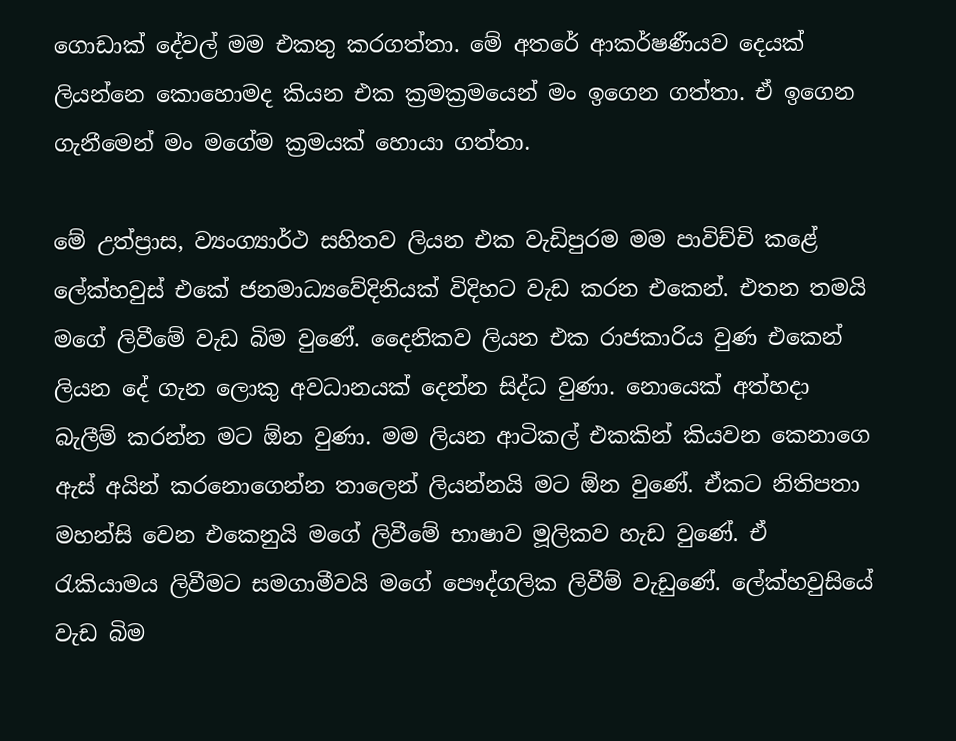ගොඩාක් දේවල් මම එකතු කරගත්තා. මේ අතරේ ආකර්ෂණීයව දෙයක් ලියන්නෙ කොහොමද කියන එක ක්‍රමක්‍රමයෙන් මං ඉගෙන ගත්තා. ඒ ඉගෙන ගැනීමෙන් මං මගේම ක්‍රමයක් හොයා ගත්තා.

මේ උත්ප්‍රාස, ව්‍යංග්‍යාර්ථ සහිතව ලියන එක වැඩිපුරම මම පාවිච්චි කළේ ලේක්හවුස් එකේ ජනමාධ්‍යවේදිනියක් විදිහට වැඩ කරන එකෙන්. එතන තමයි මගේ ලිවීමේ වැඩ බිම වුණේ. දෛනිකව ලියන එක රාජකාරිය වුණ එකෙන් ලියන දේ ගැන ලොකු අවධානයක් දෙන්න සිද්ධ වුණා. නොයෙක් අත්හදා බැලීම් කරන්න මට ඕන වුණා. මම ලියන ආටිකල් එකකින් කියවන කෙනාගෙ ඇස් අයින් කරනොගෙන්න තාලෙන් ලියන්නයි මට ඕන වුණේ. ඒකට නිතිපතා මහන්සි වෙන එකෙනුයි මගේ ලිවීමේ භාෂාව මූලිකව හැඩ වුණේ. ඒ රැකියාමය ලිවීමට සමගාමීවයි මගේ පෞද්ගලික ලිවීම් වැඩුණේ. ලේක්හවුසියේ වැඩ බිම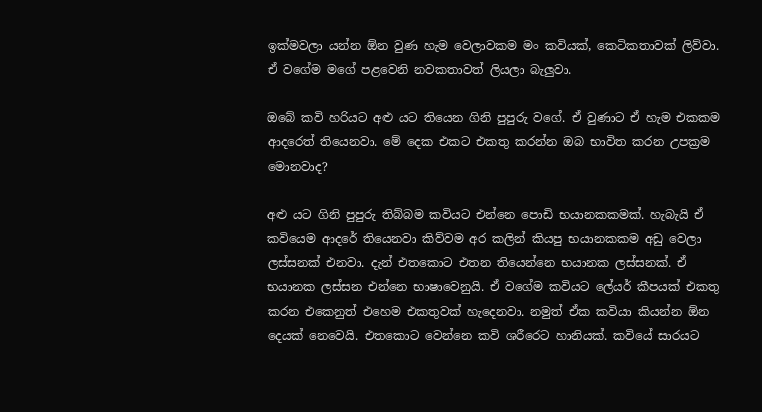ඉක්මවලා යන්න ඕන වුණ හැම වෙලාවකම මං කවියක්, කෙටිකතාවක් ලිව්වා. ඒ වගේම මගේ පළවෙනි නවකතාවත් ලියලා බැලුවා.

ඔබේ කවි හරියට අළු යට තියෙන ගිනි පුපුරු වගේ. ඒ වුණාට ඒ හැම එකකම ආදරෙත් තියෙනවා. මේ දෙක එකට එකතු කරන්න ඔබ භාවිත කරන උපක්‍රම මොනවාද?

අළු යට ගිනි පුපුරු තිබ්බම කවියට එන්නෙ පොඩි භයානකකමක්. හැබැයි ඒ කවියෙම ආදරේ තියෙනවා කිව්වම අර කලින් කියපු භයානකකම අඩු වෙලා ලස්සනක් එනවා. දැන් එතකොට එතන තියෙන්නෙ භයානක ලස්සනක්. ඒ භයානක ලස්සන එන්නෙ භාෂාවෙනුයි. ඒ වගේම කවියට ලේයර් කීපයක් එකතු කරන එකෙනුත් එහෙම එකතුවක් හැදෙනවා. නමුත් ඒක කවියා කියන්න ඕන දෙයක් නෙවෙයි. එතකොට වෙන්නෙ කවි ශරීරෙට හානියක්. කවියේ සාරයට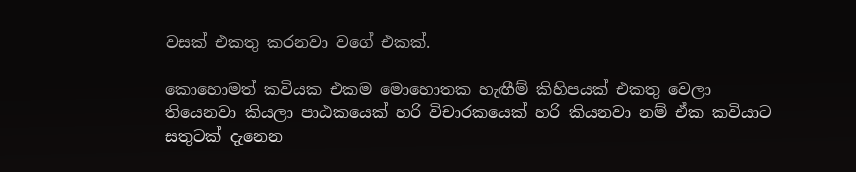වසක් එකතු කරනවා වගේ එකක්.

කොහොමත් කවියක එකම මොහොතක හැඟීම් කිහිපයක් එකතු වෙලා තියෙනවා කියලා පාඨකයෙක් හරි විචාරකයෙක් හරි කියනවා නම් ඒක කවියාට සතුටක් දැනෙන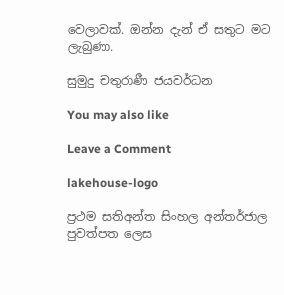වෙලාවක්. ඔන්න දැන් ඒ සතුට මට ලැබුණා.

සුමුදු චතුරාණී ජයවර්ධන

You may also like

Leave a Comment

lakehouse-logo

ප්‍රථම සතිඅන්ත සිංහල අන්තර්ජාල පුවත්පත ලෙස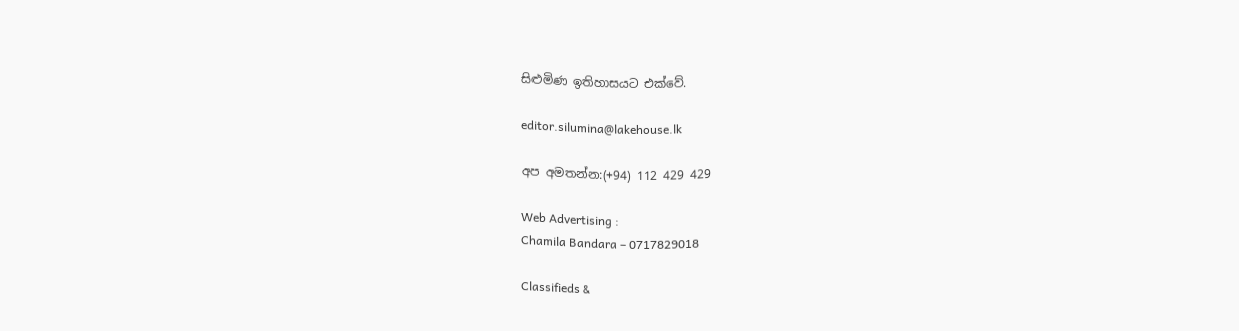සිළුමිණ ඉතිහාසයට එක්වේ.

editor.silumina@lakehouse.lk

අප අමතන්න:(+94) 112 429 429

Web Advertising :
Chamila Bandara – 0717829018

Classifieds &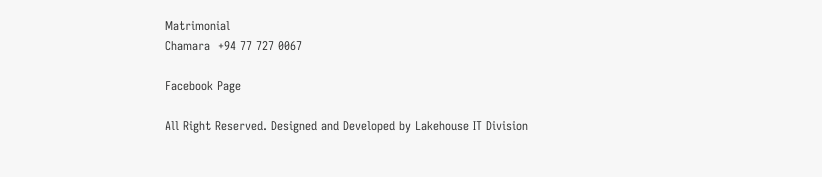Matrimonial
Chamara  +94 77 727 0067

Facebook Page

All Right Reserved. Designed and Developed by Lakehouse IT Division